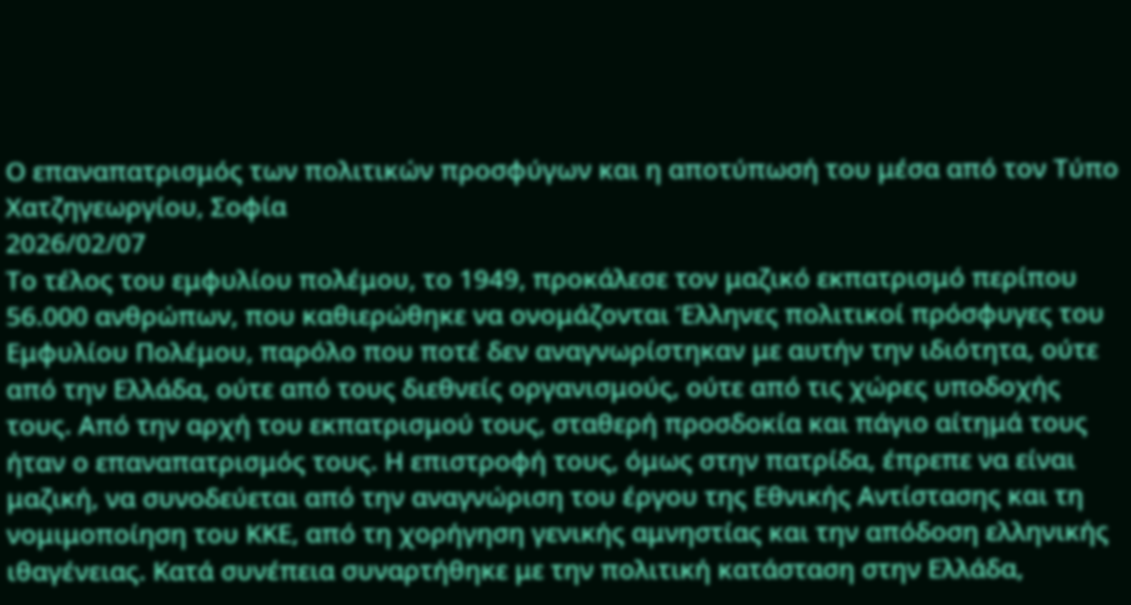Ο επαναπατρισμός των πολιτικών προσφύγων και η αποτύπωσή του μέσα από τον Τύπο
Χατζηγεωργίου, Σοφία
2026/02/07
Το τέλος του εμφυλίου πολέμου, το 1949, προκάλεσε τον μαζικό εκπατρισμό περίπου 56.000 ανθρώπων, που καθιερώθηκε να ονομάζονται Έλληνες πολιτικοί πρόσφυγες του Εμφυλίου Πολέμου, παρόλο που ποτέ δεν αναγνωρίστηκαν με αυτήν την ιδιότητα, ούτε από την Ελλάδα, ούτε από τους διεθνείς οργανισμούς, ούτε από τις χώρες υποδοχής τους. Από την αρχή του εκπατρισμού τους, σταθερή προσδοκία και πάγιο αίτημά τους ήταν ο επαναπατρισμός τους. Η επιστροφή τους, όμως στην πατρίδα, έπρεπε να είναι μαζική, να συνοδεύεται από την αναγνώριση του έργου της Εθνικής Αντίστασης και τη νομιμοποίηση του ΚΚΕ, από τη χορήγηση γενικής αμνηστίας και την απόδοση ελληνικής ιθαγένειας. Κατά συνέπεια συναρτήθηκε με την πολιτική κατάσταση στην Ελλάδα,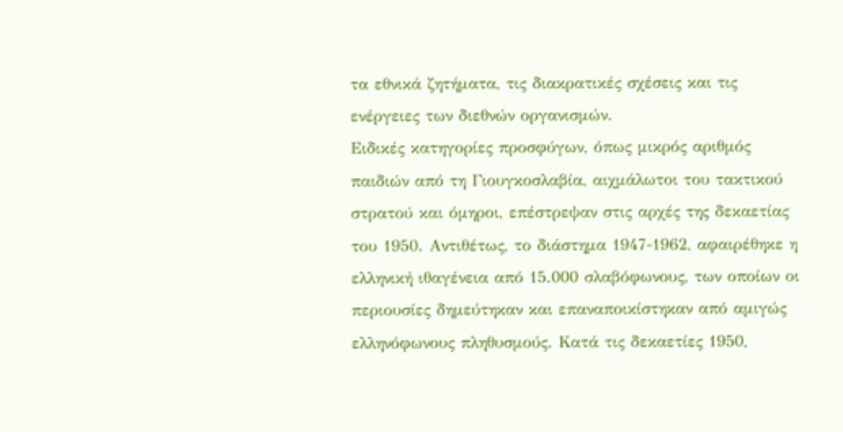τα εθνικά ζητήματα, τις διακρατικές σχέσεις και τις ενέργειες των διεθνών οργανισμών.
Ειδικές κατηγορίες προσφύγων, όπως μικρός αριθμός παιδιών από τη Γιουγκοσλαβία, αιχμάλωτοι του τακτικού στρατού και όμηροι, επέστρεψαν στις αρχές της δεκαετίας του 1950. Αντιθέτως, το διάστημα 1947-1962, αφαιρέθηκε η ελληνική ιθαγένεια από 15.000 σλαβόφωνους, των οποίων οι περιουσίες δημεύτηκαν και επαναποικίστηκαν από αμιγώς ελληνόφωνους πληθυσμούς. Κατά τις δεκαετίες 1950,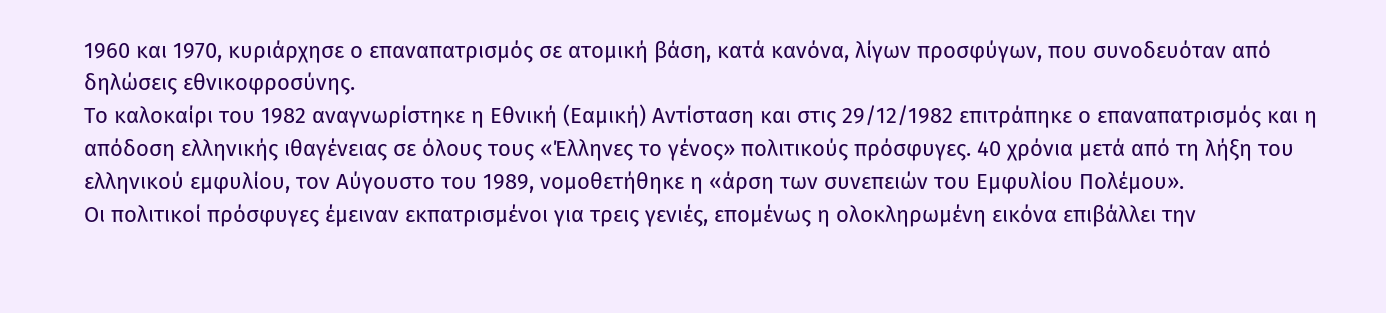1960 και 1970, κυριάρχησε ο επαναπατρισμός σε ατομική βάση, κατά κανόνα, λίγων προσφύγων, που συνοδευόταν από δηλώσεις εθνικοφροσύνης.
Το καλοκαίρι του 1982 αναγνωρίστηκε η Εθνική (Εαμική) Αντίσταση και στις 29/12/1982 επιτράπηκε ο επαναπατρισμός και η απόδοση ελληνικής ιθαγένειας σε όλους τους «Έλληνες το γένος» πολιτικούς πρόσφυγες. 40 χρόνια μετά από τη λήξη του ελληνικού εμφυλίου, τον Αύγουστο του 1989, νομοθετήθηκε η «άρση των συνεπειών του Εμφυλίου Πολέμου».
Οι πολιτικοί πρόσφυγες έμειναν εκπατρισμένοι για τρεις γενιές, επομένως η ολοκληρωμένη εικόνα επιβάλλει την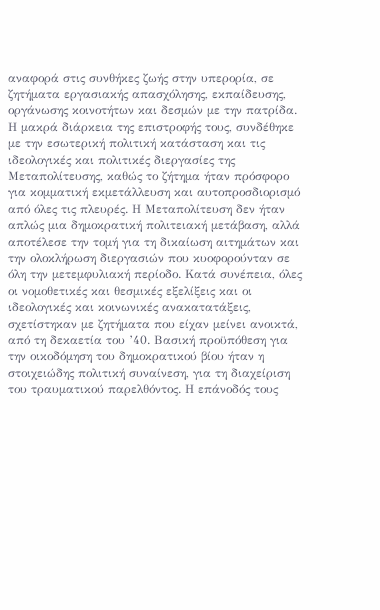αναφορά στις συνθήκες ζωής στην υπερορία, σε ζητήματα εργασιακής απασχόλησης, εκπαίδευσης, οργάνωσης κοινοτήτων και δεσμών με την πατρίδα.
Η μακρά διάρκεια της επιστροφής τους, συνδέθηκε με την εσωτερική πολιτική κατάσταση και τις ιδεολογικές και πολιτικές διεργασίες της Μεταπολίτευσης, καθώς το ζήτημα ήταν πρόσφορο για κομματική εκμετάλλευση και αυτοπροσδιορισμό από όλες τις πλευρές. Η Μεταπολίτευση δεν ήταν απλώς μια δημοκρατική πολιτειακή μετάβαση, αλλά αποτέλεσε την τομή για τη δικαίωση αιτημάτων και την ολοκλήρωση διεργασιών που κυοφορούνταν σε όλη την μετεμφυλιακή περίοδο. Κατά συνέπεια, όλες οι νομοθετικές και θεσμικές εξελίξεις και οι ιδεολογικές και κοινωνικές ανακατατάξεις, σχετίστηκαν με ζητήματα που είχαν μείνει ανοικτά, από τη δεκαετία του ’40. Βασική προϋπόθεση για την οικοδόμηση του δημοκρατικού βίου ήταν η στοιχειώδης πολιτική συναίνεση, για τη διαχείριση του τραυματικού παρελθόντος. Η επάνοδός τους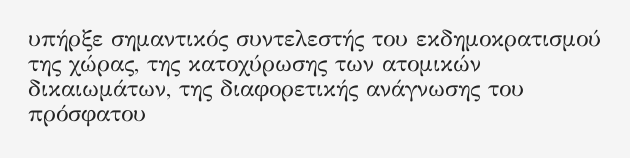υπήρξε σημαντικός συντελεστής του εκδημοκρατισμού της χώρας, της κατοχύρωσης των ατομικών δικαιωμάτων, της διαφορετικής ανάγνωσης του πρόσφατου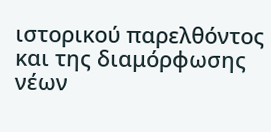ιστορικού παρελθόντος και της διαμόρφωσης νέων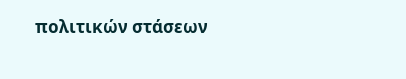πολιτικών στάσεων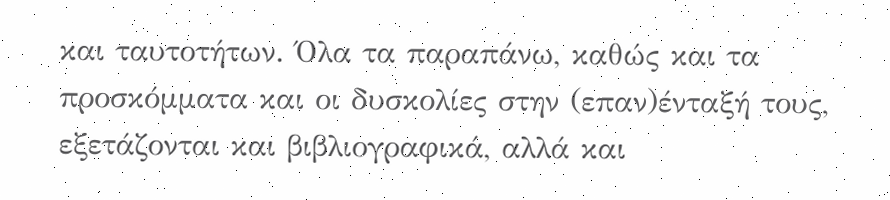και ταυτοτήτων. Όλα τα παραπάνω, καθώς και τα προσκόμματα και οι δυσκολίες στην (επαν)ένταξή τους, εξετάζονται και βιβλιογραφικά, αλλά και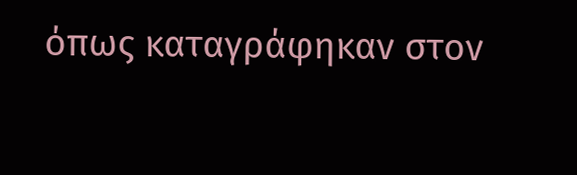όπως καταγράφηκαν στον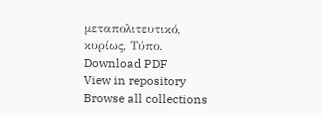μεταπολιτευτικό, κυρίως, Τύπο.
Download PDF
View in repository
Browse all collections